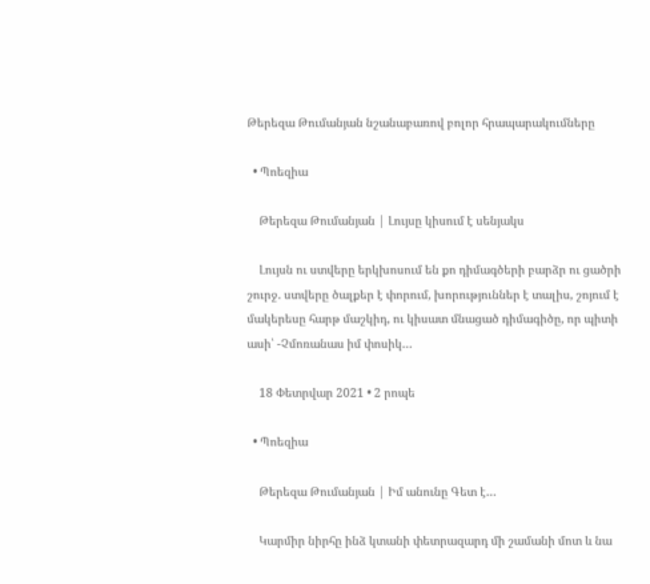Թերեզա Թումանյան նշանաբառով բոլոր հրապարակումները

  • Պոեզիա

    Թերեզա Թումանյան | Լույսը կիսում է սենյակս

    Լույսն ու ստվերը երկխոսում են քո դիմագծերի բարձր ու ցածրի շուրջ. ստվերը ծալքեր է փորում, խորություններ է տալիս, շոյում է մակերեսը հարթ մաշկիդ, ու կիսատ մնացած դիմագիծը, որ պիտի ասի՝ -Չմոռանաս իմ փոսիկ…

    18 Փետրվար 2021 • 2 րոպե

  • Պոեզիա

    Թերեզա Թումանյան | Իմ անունը Գետ է…

    Կարմիր նիրհը ինձ կտանի փետրազարդ մի շամանի մոտ և նա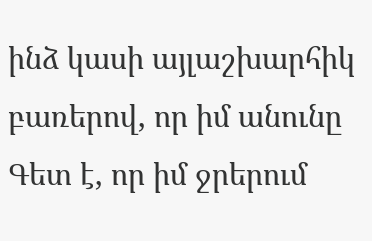ինձ կասի այլաշխարհիկ բառերով, որ իմ անունը Գետ է, որ իմ ջրերում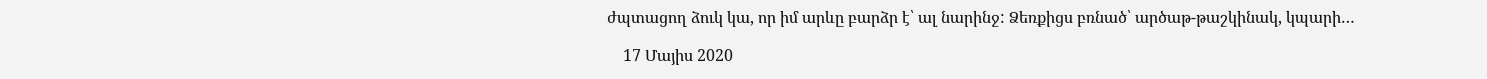ժպտացող ձուկ կա, որ իմ արևը բարձր է՝ ալ նարինջ: Ձեռքիցս բռնած՝ արծաթ-թաշկինակ, կպարի…

    17 Մայիս 2020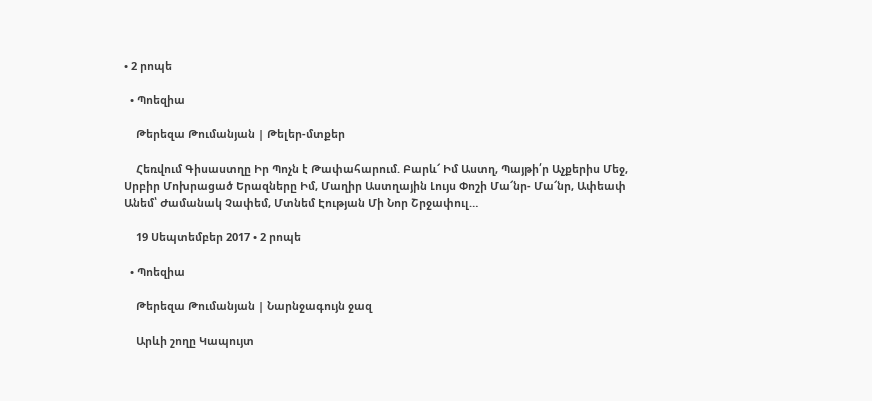• 2 րոպե

  • Պոեզիա

    Թերեզա Թումանյան | Թելեր-մտքեր

    Հեռվում Գիսաստղը Իր Պոչն է Թափահարում. Բարև՜ Իմ Աստղ, Պայթի՛ր Աչքերիս Մեջ, Սրբիր Մոխրացած Երազները Իմ, Մաղիր Աստղային Լույս Փոշի Մա՜նր- Մա՜նր, Ափեափ Անեմ՝ Ժամանակ Չափեմ, Մտնեմ Էության Մի Նոր Շրջափուլ…

    19 Սեպտեմբեր 2017 • 2 րոպե

  • Պոեզիա

    Թերեզա Թումանյան | Նարնջագույն ջազ

    Արևի շողը Կապույտ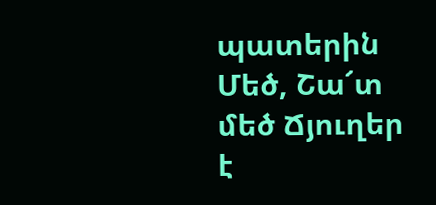պատերին Մեծ, Շա՜տ մեծ Ճյուղեր է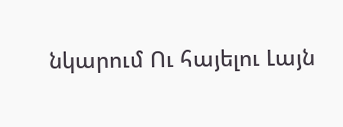նկարում Ու հայելու Լայն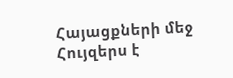Հայացքների մեջ Հույզերս է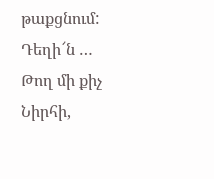թաքցնում: Դեղի՜ն … Թող մի քիչ Նիրհի,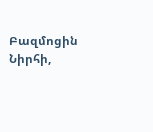Բազմոցին Նիրհի,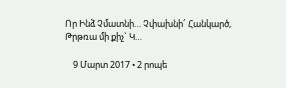Որ Ինձ Չմատնի… Չփախնի՜ Հանկարծ, Թրթռա մի քիչ` Կ…

    9 Մարտ 2017 • 2 րոպե